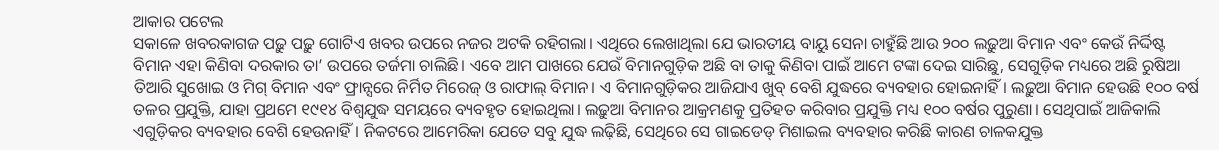ଆକାର ପଟେଲ
ସକାଳେ ଖବରକାଗଜ ପଢ଼ୁ ପଢ଼ୁ ଗୋଟିଏ ଖବର ଉପରେ ନଜର ଅଟକି ରହିଗଲା। ଏଥିରେ ଲେଖାଥିଲା ଯେ ଭାରତୀୟ ବାୟୁ ସେନା ଚାହୁଁଛି ଆଉ ୨୦୦ ଲଢ଼ୁଆ ବିମାନ ଏବଂ କେଉଁ ନିର୍ଦ୍ଦିଷ୍ଟ ବିମାନ ଏହା କିଣିବା ଦରକାର ତା’ ଉପରେ ତର୍ଜମା ଚାଲିଛି। ଏବେ ଆମ ପାଖରେ ଯେଉଁ ବିମାନଗୁଡ଼ିକ ଅଛି ବା ତାକୁ କିଣିବା ପାଇଁ ଆମେ ଟଙ୍କା ଦେଇ ସାରିଛୁ, ସେଗୁଡ଼ିକ ମଧ୍ୟରେ ଅଛି ରୁଷିଆ ତିଆରି ସୁଖୋଇ ଓ ମିଗ୍ ବିମାନ ଏବଂ ଫ୍ରାନ୍ସରେ ନିର୍ମିତ ମିରେଜ୍ ଓ ରାଫାଲ୍ ବିମାନ। ଏ ବିମାନଗୁଡ଼ିକର ଆଜିଯାଏ ଖୁବ୍ ବେଶି ଯୁଦ୍ଧରେ ବ୍ୟବହାର ହୋଇନାହିଁ। ଲଢ଼ୁଆ ବିମାନ ହେଉଛି ୧୦୦ ବର୍ଷ ତଳର ପ୍ରଯୁକ୍ତି, ଯାହା ପ୍ରଥମେ ୧୯୧୪ ବିଶ୍ୱଯୁଦ୍ଧ ସମୟରେ ବ୍ୟବହୃତ ହୋଇଥିଲା। ଲଢ଼ୁଆ ବିମାନର ଆକ୍ରମଣକୁ ପ୍ରତିହତ କରିବାର ପ୍ରଯୁକ୍ତି ମଧ୍ୟ ୧୦୦ ବର୍ଷର ପୁରୁଣା। ସେଥିପାଇଁ ଆଜିକାଲି ଏଗୁଡ଼ିକର ବ୍ୟବହାର ବେଶି ହେଉନାହିଁ। ନିକଟରେ ଆମେରିକା ଯେତେ ସବୁ ଯୁଦ୍ଧ ଲଢ଼ିଛି, ସେଥିରେ ସେ ଗାଇଡେଡ୍ ମିଶାଇଲ ବ୍ୟବହାର କରିଛି କାରଣ ଚାଳକଯୁକ୍ତ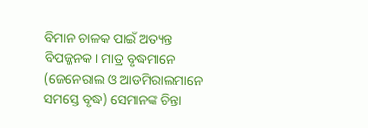ବିମାନ ଚାଳକ ପାଇଁ ଅତ୍ୟନ୍ତ ବିପଜ୍ଜନକ। ମାତ୍ର ବୃଦ୍ଧମାନେ (ଜେନେରାଲ ଓ ଆଡମିରାଲମାନେ ସମସ୍ତେ ବୃଦ୍ଧ) ସେମାନଙ୍କ ଚିନ୍ତା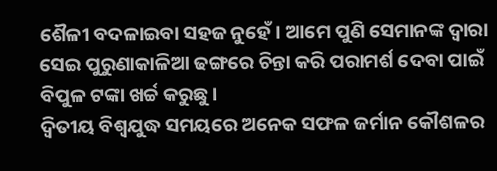ଶୈଳୀ ବଦଳାଇବା ସହଜ ନୁହେଁ। ଆମେ ପୁଣି ସେମାନଙ୍କ ଦ୍ୱାରା ସେଇ ପୁରୁଣାକାଳିଆ ଢଙ୍ଗରେ ଚିନ୍ତା କରି ପରାମର୍ଶ ଦେବା ପାଇଁ ବିପୁଳ ଟଙ୍କା ଖର୍ଚ୍ଚ କରୁଛୁ।
ଦ୍ୱିତୀୟ ବିଶ୍ୱଯୁଦ୍ଧ ସମୟରେ ଅନେକ ସଫଳ ଜର୍ମାନ କୌଶଳର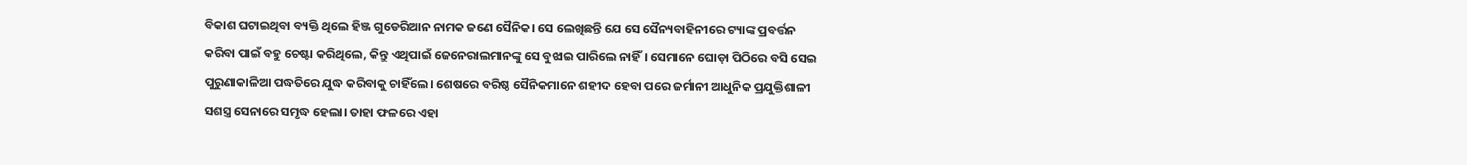ବିକାଶ ଘଟାଇଥିବା ବ୍ୟକ୍ତି ଥିଲେ ହିଞ୍ଜ ଗୁଡେରିଆନ ନାମକ ଜଣେ ସୈନିକ। ସେ ଲେଖିଛନ୍ତି ଯେ ସେ ସୈନ୍ୟବାହିନୀରେ ଟ୍ୟାଙ୍କ ପ୍ରବର୍ତ୍ତନ କରିବା ପାଇଁ ବହୁ ଚେଷ୍ଟା କରିଥିଲେ, କିନ୍ତୁ ଏଥିପାଇଁ ଜେନେରାଲମାନଙ୍କୁ ସେ ବୁଝାଇ ପାରିଲେ ନାହିଁ। ସେମାନେ ଘୋଡ଼ା ପିଠିରେ ବସି ସେଇ ପୁରୁଣାକାଳିଆ ପଦ୍ଧତିରେ ଯୁଦ୍ଧ କରିବାକୁ ଚାହିଁଲେ। ଶେଷରେ ବରିଷ୍ଠ ସୈନିକମାନେ ଶହୀଦ ହେବା ପରେ ଜର୍ମାନୀ ଆଧୁନିକ ପ୍ରଯୁକ୍ତିଶାଳୀ ସଶସ୍ତ୍ର ସେନାରେ ସମୃଦ୍ଧ ହେଲା। ତାହା ଫଳରେ ଏହା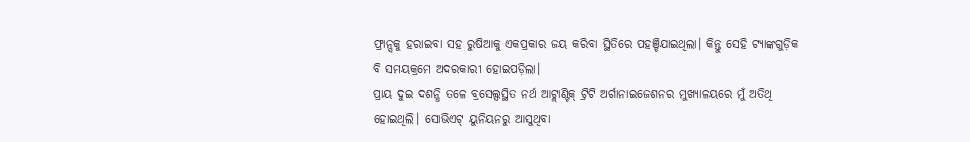ଫ୍ରାନ୍ସକୁ ହରାଇବା ସହ ରୁଷିଆକୁ ଏକପ୍ରକାର ଜୟ କରିବା ସ୍ଥିତିରେ ପହଞ୍ଚିଯାଇଥିଲା। କିନ୍ତୁ ସେହି ଟ୍ୟାଙ୍କଗୁଡ଼ିକ ବି ସମୟକ୍ରମେ ଅଦରକାରୀ ହୋଇପଡ଼ିଲା।
ପ୍ରାୟ ଦୁଇ ଦଶନ୍ଧି ତଳେ ବ୍ରସେଲ୍ସସ୍ଥିତ ନର୍ଥ ଆଟ୍ଲାଣ୍ଟିକ୍ ଟ୍ରିଟି ଅର୍ଗାନାଇଜେଶନର ମୁଖ୍ୟାଳୟରେ ମୁଁ ଅତିଥି ହୋଇଥିଲି। ସୋଭିଏଟ୍ ୟୁନିୟନରୁ ଆସୁଥିବା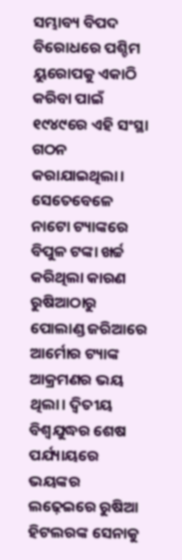ସମ୍ଭାବ୍ୟ ବିପଦ ବିରୋଧରେ ପଶ୍ଚିମ ୟୁରୋପକୁ ଏକାଠି କରିବା ପାଇଁ ୧୯୪୯ରେ ଏହି ସଂସ୍ଥା ଗଠନ କରାଯାଇଥିଲା। ସେତେବେଳେ ନାଟୋ ଟ୍ୟାଙ୍କରେ ବିପୁଳ ଟଙ୍କା ଖର୍ଚ୍ଚ କରିଥିଲା କାରଣ ରୁଷିଆଠାରୁ ପୋଲାଣ୍ଡ ଜରିଆରେ ଆର୍ମୋର ଟ୍ୟାଙ୍କ ଆକ୍ରମଣର ଭୟ ଥିଲା। ଦ୍ୱିତୀୟ ବିଶ୍ୱଯୁଦ୍ଧର ଶେଷ ପର୍ଯ୍ୟାୟରେ ଭୟଙ୍କର ଲଢ଼େଇରେ ରୁଷିଆ ହିଟଲରଙ୍କ ସେନାକୁ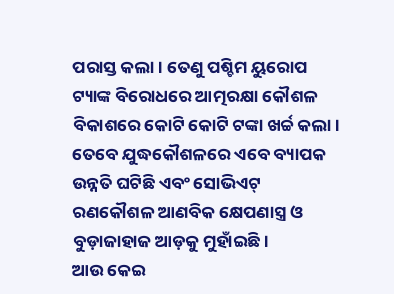ପରାସ୍ତ କଲା। ତେଣୁ ପଶ୍ଚିମ ୟୁରୋପ ଟ୍ୟାଙ୍କ ବିରୋଧରେ ଆତ୍ମରକ୍ଷା କୌଶଳ ବିକାଶରେ କୋଟି କୋଟି ଟଙ୍କା ଖର୍ଚ୍ଚ କଲା। ତେବେ ଯୁଦ୍ଧକୌଶଳରେ ଏବେ ବ୍ୟାପକ ଉନ୍ନତି ଘଟିଛି ଏବଂ ସୋଭିଏଟ୍ ରଣକୌଶଳ ଆଣବିକ କ୍ଷେପଣାସ୍ତ୍ର ଓ ବୁଡ଼ାଜାହାଜ ଆଡ଼କୁ ମୁହାଁଇଛି।
ଆଉ କେଇ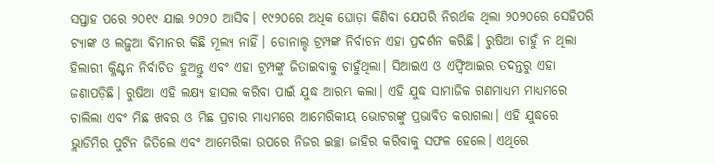ସପ୍ତାହ ପରେ ୨୦୧୯ ଯାଇ ୨୦୨୦ ଆସିବ। ୧୯୨୦ରେ ଅଧିକ ଘୋଡ଼ା କିଣିବା ଯେପରି ନିରର୍ଥକ ଥିଲା ୨୦୨୦ରେ ସେହିପରି ଟ୍ୟାଙ୍କ ଓ ଲଢ଼ୁଆ ବିମାନର କିଛି ମୂଲ୍ୟ ନାହିଁ। ଡୋନାଲ୍ଡ ଟ୍ରମ୍ପଙ୍କ ନିର୍ବାଚନ ଏହା ପ୍ରଦର୍ଶନ କରିଛି। ରୁଷିଆ ଚାହୁଁ ନ ଥିଲା ହିଲାରୀ କ୍ଳିଣ୍ଟନ ନିର୍ବାଚିତ ହୁଅନ୍ତୁ ଏବଂ ଏହା ଟ୍ରମ୍ପଙ୍କୁ ଜିତାଇବାକୁ ଚାହୁଁଥିଲା। ସିଆଇଏ ଓ ଏଫ୍ବିଆଇର ତଦନ୍ତରୁ ଏହା ଜଣାପଡ଼ିଛି। ରୁଷିଆ ଏହି ଲକ୍ଷ୍ୟ ହାସଲ କରିବା ପାଇଁ ଯୁଦ୍ଧ ଆରମ୍ଭ କଲା। ଏହି ଯୁଦ୍ଧ ସାମାଜିକ ଗଣମାଧ୍ୟମ ମାଧ୍ୟମରେ ଚାଲିଲା ଏବଂ ମିଛ ଖବର ଓ ମିଛ ପ୍ରଚାର ମାଧ୍ୟମରେ ଆମେରିକୀୟ ଭୋଟରଙ୍କୁ ପ୍ରଭାବିତ କରାଗଲା। ଏହି ଯୁଦ୍ଧରେ ଭ୍ଲାଡିମିର ପୁଟିନ ଜିତିଲେ ଏବଂ ଆମେରିକା ଉପରେ ନିଜର ଇଚ୍ଛା ଜାହିର କରିବାକୁ ସଫଳ ହେଲେ। ଏଥିରେ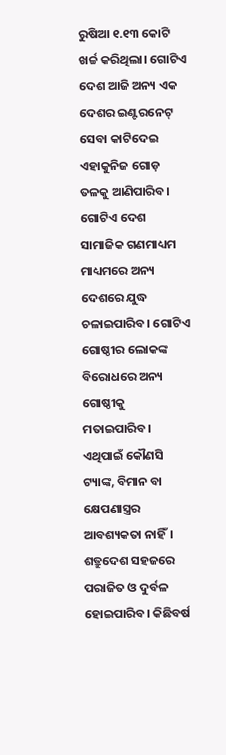ରୁଷିଆ ୧.୧୩ କୋଟି ଖର୍ଚ୍ଚ କରିଥିଲା। ଗୋଟିଏ ଦେଶ ଆଜି ଅନ୍ୟ ଏକ ଦେଶର ଇଣ୍ଟରନେଟ୍ ସେବା କାଟିଦେଇ ଏହାକୁନିଜ ଗୋଡ଼ ତଳକୁ ଆଣିପାରିବ। ଗୋଟିଏ ଦେଶ ସାମାଜିକ ଗଣମାଧ୍ୟମ ମାଧ୍ୟମରେ ଅନ୍ୟ ଦେଶରେ ଯୁଦ୍ଧ ଚଳାଇପାରିବ। ଗୋଟିଏ ଗୋଷ୍ଠୀର ଲୋକଙ୍କ ବିରୋଧରେ ଅନ୍ୟ ଗୋଷ୍ଠୀକୁ ମତାଇପାରିବ। ଏଥିପାଇଁ କୌଣସି ଟ୍ୟାଙ୍କ, ବିମାନ ବା କ୍ଷେପଣାସ୍ତ୍ରର ଆବଶ୍ୟକତା ନାହିଁ। ଶତ୍ରୁଦେଶ ସହଜରେ ପରାଜିତ ଓ ଦୁର୍ବଳ ହୋଇପାରିବ। କିଛିବର୍ଷ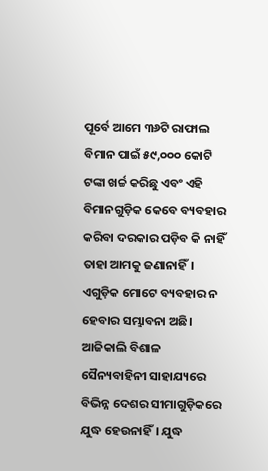ପୂର୍ବେ ଆମେ ୩୬ଟି ରାଫାଲ ବିମାନ ପାଇଁ ୫୯,୦୦୦ କୋଟି ଟଙ୍କା ଖର୍ଚ୍ଚ କରିଛୁ ଏବଂ ଏହି ବିମାନଗୁଡ଼ିକ କେବେ ବ୍ୟବହାର କରିବା ଦରକାର ପଡ଼ିବ କି ନାହିଁ ତାହା ଆମକୁ ଜଣାନାହିଁ। ଏଗୁଡ଼ିକ ମୋଟେ ବ୍ୟବହାର ନ ହେବାର ସମ୍ଭାବନା ଅଛି। ଆଜିକାଲି ବିଶାଳ ସୈନ୍ୟବାହିନୀ ସାହାଯ୍ୟରେ ବିଭିନ୍ନ ଦେଶର ସୀମାଗୁଡ଼ିକରେ ଯୁଦ୍ଧ ହେଉନାହିଁ। ଯୁଦ୍ଧ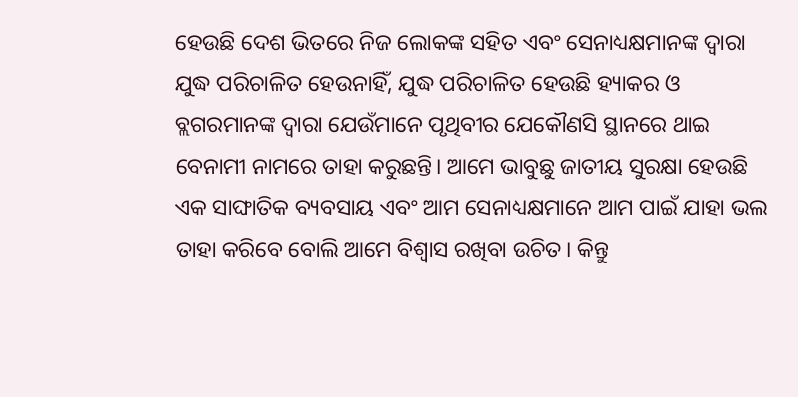ହେଉଛି ଦେଶ ଭିତରେ ନିଜ ଲୋକଙ୍କ ସହିତ ଏବଂ ସେନାଧ୍ୟକ୍ଷମାନଙ୍କ ଦ୍ୱାରା ଯୁଦ୍ଧ ପରିଚାଳିତ ହେଉନାହିଁ, ଯୁଦ୍ଧ ପରିଚାଳିତ ହେଉଛି ହ୍ୟାକର ଓ ବ୍ଲଗରମାନଙ୍କ ଦ୍ୱାରା ଯେଉଁମାନେ ପୃଥିବୀର ଯେକୌଣସି ସ୍ଥାନରେ ଥାଇ ବେନାମୀ ନାମରେ ତାହା କରୁଛନ୍ତି। ଆମେ ଭାବୁଛୁ ଜାତୀୟ ସୁରକ୍ଷା ହେଉଛି ଏକ ସାଙ୍ଘାତିକ ବ୍ୟବସାୟ ଏବଂ ଆମ ସେନାଧ୍ୟକ୍ଷମାନେ ଆମ ପାଇଁ ଯାହା ଭଲ ତାହା କରିବେ ବୋଲି ଆମେ ବିଶ୍ୱାସ ରଖିବା ଉଚିତ। କିନ୍ତୁ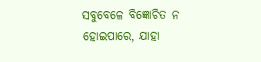ସବୁବେଳେ ବିଜ୍ଞୋଚିତ ନ ହୋଇପାରେ, ଯାହା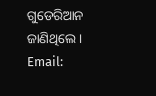ଗୁଡେରିଆନ ଜାଣିଥିଲେ।
Email: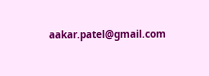aakar.patel@gmail.com